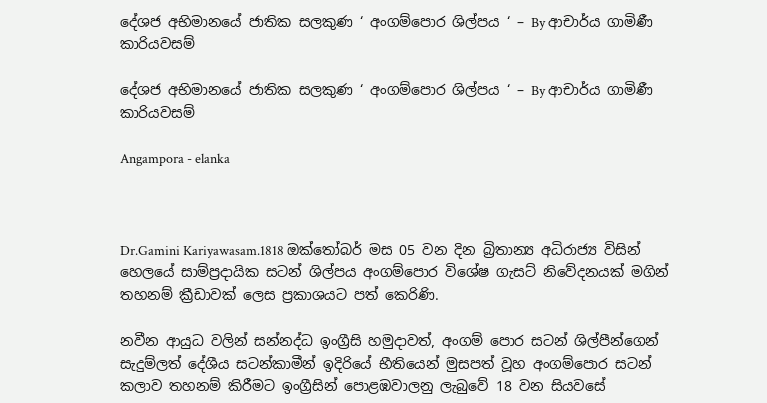දේශජ අභිමානයේ ජාතික සලකුණ ‘ අංගම්පොර ශිල්පය ‘ – By ආචාර්ය ගාමිණී කාරියවසම්

දේශජ අභිමානයේ ජාතික සලකුණ ‘ අංගම්පොර ශිල්පය ‘ – By ආචාර්ය ගාමිණී කාරියවසම්

Angampora - elanka



Dr.Gamini Kariyawasam.1818 ඔක්තෝබර් මස 05 වන දින බ්‍රිතාන්‍ය අධිරාජ්‍ය විසින් හෙලයේ සාම්ප්‍රදායික සටන් ශිල්පය අංගම්පොර විශේෂ ගැසට් නිවේදනයක් මගින් තහනම් ක්‍රීඩාවක් ලෙස ප්‍රකාශයට පත් කෙරිණි.

නවීන ආයුධ වලින් සන්නද්ධ ඉංග්‍රීසි හමුදාවත්, අංගම් පොර සටන් ශිල්පීන්ගෙන් සැදුම්ලත් දේශීය සටන්කාමීන් ඉදිරියේ භීතියෙන් මුසපත් වූහ අංගම්පොර සටන් කලාව තහනම් කිරීමට ඉංග්‍රීසින් පොළඹවාලනු ලැබුවේ 18 වන සියවසේ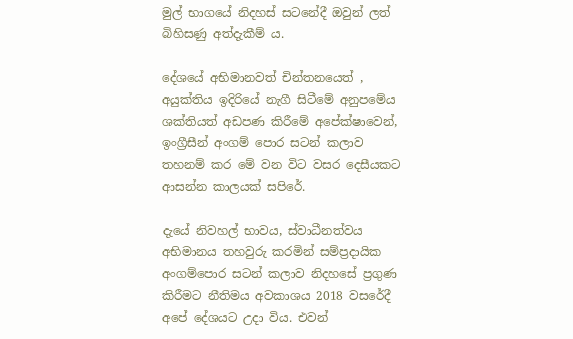මුල් භාගයේ නිදහස් සටනේදී ඔවුන් ලත් බිහිසණු අත්දැකීම් ය.

දේශයේ අභිමානවත් චින්තනයෙත් , අයුක්තිය ඉදිරියේ නැගී සිටීමේ අනුපමේය ශක්තියත් අඩපණ කිරීමේ අපේක්ෂාවෙන්, ඉංග්‍රීසීන් අංගම් පොර සටන් කලාව තහනම් කර මේ වන විට වසර දෙසීයකට ආසන්න කාලයක් සපිරේ.

දැයේ නිවහල් භාවය, ස්වාධීනත්වය අභිමානය තහවුරු කරමින් සම්ප්‍රදායික අංගම්පොර සටන් කලාව නිදහසේ ප්‍රගුණ කිරීමට නීතිමය අවකාශය 2018 වසරේදී  අපේ දේශයට උදා විය. එවන්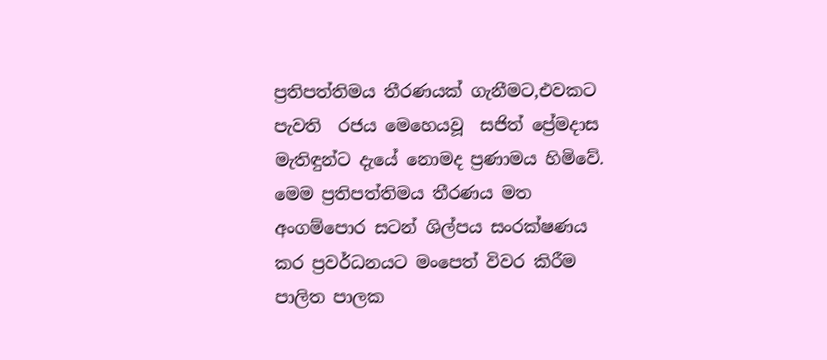ප්‍රතිපත්තිමය තීරණයක් ගැනීමට,එවකට පැවති  රජය මෙහෙයවූ  සජිත් ප්‍රේමදාස මැතිඳුන්ට දැයේ නොමද ප්‍රණාමය හිමිවේ. මෙම ප්‍රතිපත්තිමය තීරණය මත අංගම්පොර සටන් ශිල්පය සංරක්ෂණය කර ප්‍රවර්ධනයට මංපෙත් විවර කිරීම පාලිත පාලක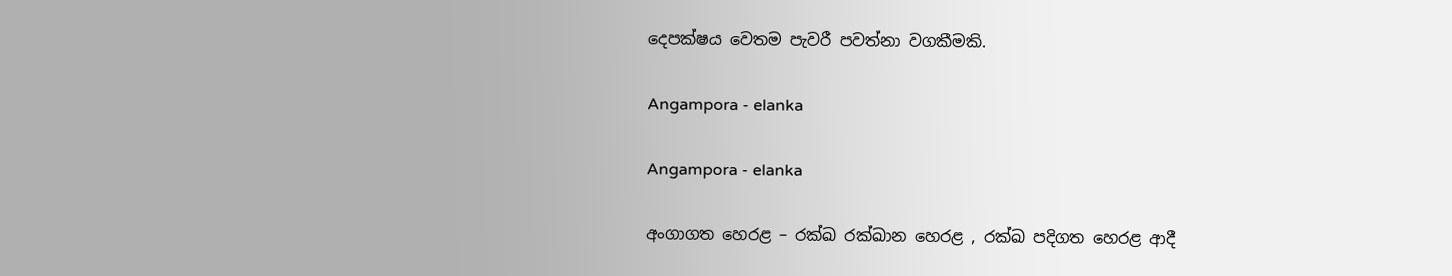දෙපක්ෂය වෙතම පැවරී පවත්නා වගකීමකි.

Angampora - elanka

Angampora - elanka

අංගාගත හෙරළ – රක්ඛ රක්ඛාන හෙරළ , රක්ඛ පදිගත හෙරළ ආදී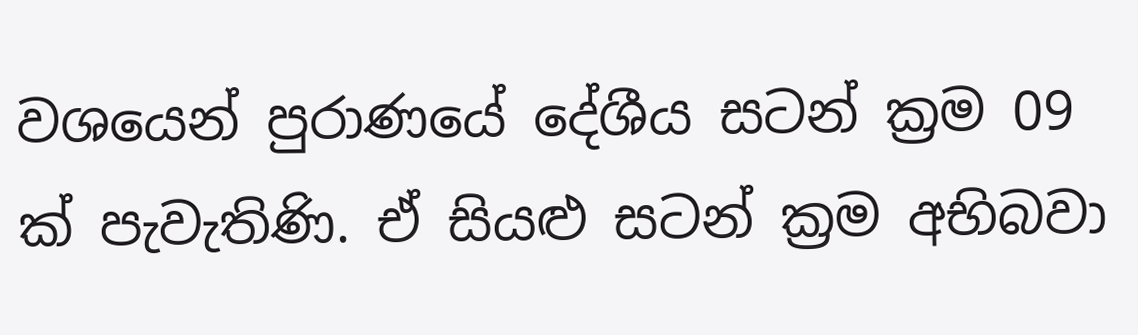වශයෙන් පුරාණයේ දේශීය සටන් ක්‍රම 09 ක් පැවැතිණි. ඒ සියළු සටන් ක්‍රම අභිබවා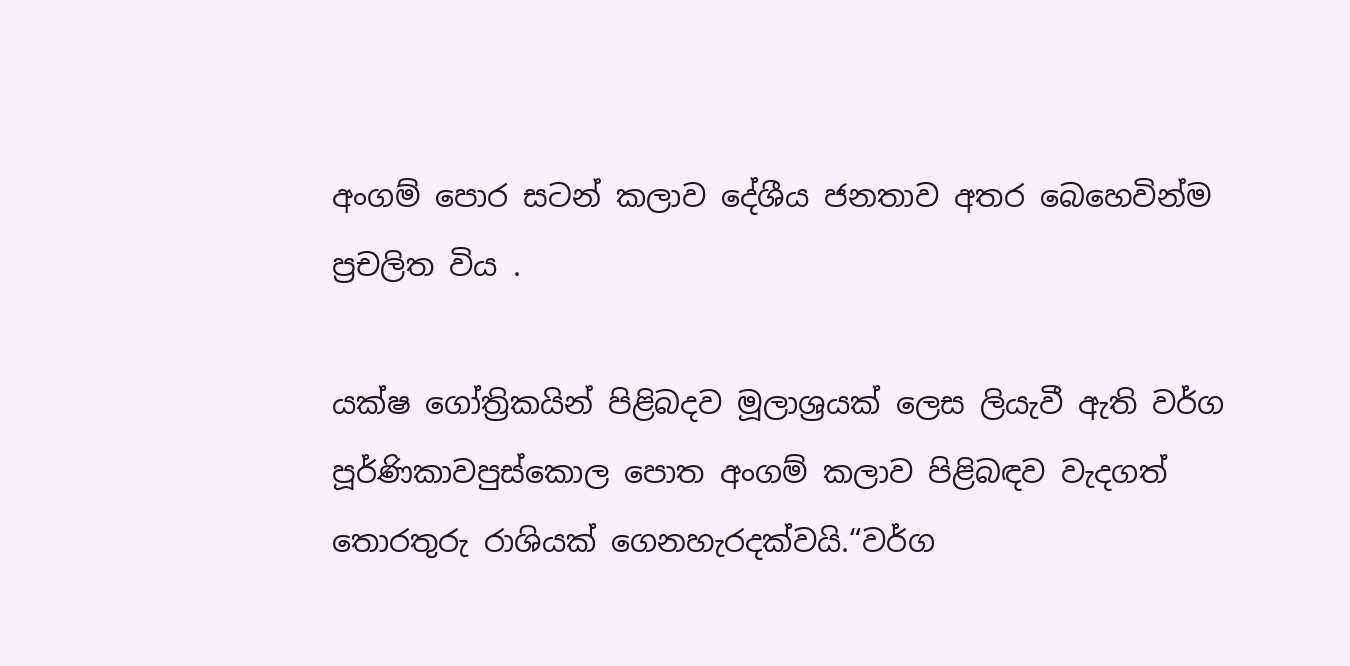අංගම් පොර සටන් කලාව දේශීය ජනතාව අතර බෙහෙවින්ම ප්‍රචලිත විය .

යක්ෂ ගෝත්‍රිකයින් පිළිබදව මූලාශ්‍රයක් ලෙස ලියැවී ඇති වර්ග පූර්ණිකාවපුස්කොල පොත අංගම් කලාව පිළිබඳව වැදගත් තොරතුරු රාශියක් ගෙනහැරදක්වයි.“වර්ග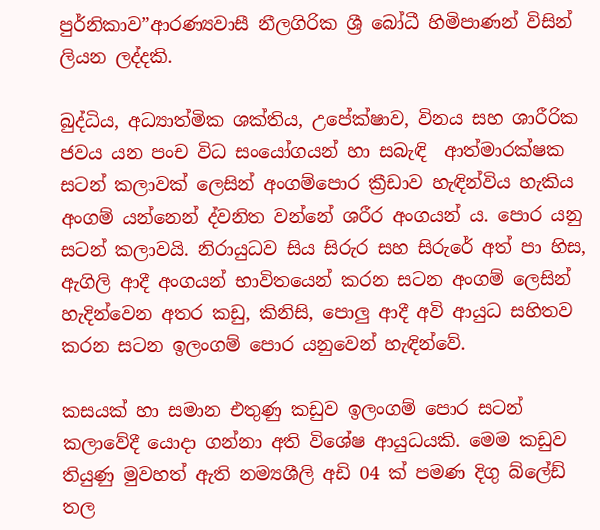පුර්නිකාව”ආරණ්‍යවාසී නීලගිරික ශ්‍රී බෝධී හිමිපාණන් විසින් ලියන ලද්දකි.

බුද්ධිය, අධ්‍යාත්මික ශක්තිය, උපේක්ෂාව, විනය සහ ශාරීරික ජවය යන පංච විධ සංයෝගයන් හා සබැඳි  ආත්මාරක්ෂක සටන් කලාවක් ලෙසින් අංගම්පොර ක්‍රීඩාව හැඳින්විය හැකිය අංගම් යන්නෙන් ද්වනිත වන්නේ ශරීර අංගයන් ය. පොර යනු සටන් කලාවයි. නිරායුධව සිය සිරුර සහ සිරුරේ අත් පා හිස, ඇගිලි ආදී අංගයන් භාවිතයෙන් කරන සටන අංගම් ලෙසින් හැදින්වෙන අතර කඩු, කිනිසි, පොලු ආදී අවි ආයුධ සහිතව කරන සටන ඉලංගම් පොර යනුවෙන් හැඳින්වේ.

කසයක් හා සමාන එතුණු කඩුව ඉලංගම් පොර සටන් කලාවේදී යොදා ගන්නා අති විශේෂ ආයුධයකි. මෙම කඩුව තියුණු මුවහත් ඇති නම්‍යශීලි අඩි 04 ක් පමණ දිගු බ්ලේඩ් තල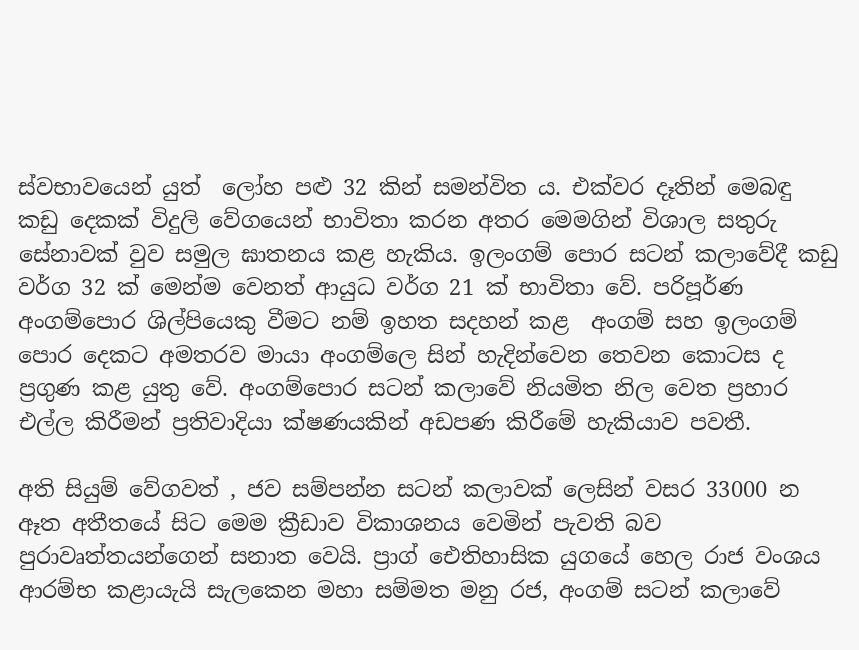ස්වභාවයෙන් යුත්  ලෝහ පළු 32 කින් සමන්විත ය. එක්වර දෑතින් මෙබඳු කඩු දෙකක් විදුලි වේගයෙන් භාවිතා කරන අතර මෙමගින් විශාල සතුරු සේනාවක් වුව සමුල ඝාතනය කළ හැකිය. ඉලංගම් පොර සටන් කලාවේදී කඩු වර්ග 32 ක් මෙන්ම වෙනත් ආයුධ වර්ග 21 ක් භාවිතා වේ. පරිපූර්ණ අංගම්පොර ශිල්පියෙකු වීමට නම් ඉහත සදහන් කළ  අංගම් සහ ඉලංගම් පොර දෙකට අමතරව මායා අංගම්ලෙ සින් හැදින්වෙන තෙවන කොටස ද ප්‍රගුණ කළ යුතු වේ. අංගම්පොර සටන් කලාවේ නියමිත නිල වෙත ප්‍රහාර එල්ල කිරීමන් ප්‍රතිවාදියා ක්ෂණයකින් අඩපණ කිරීමේ හැකියාව පවතී.

අති සියුම් වේගවත් , ජව සම්පන්න සටන් කලාවක් ලෙසින් වසර 33000 න ඈත අතීතයේ සිට මෙම ක්‍රීඩාව විකාශනය වෙමින් පැවති බව පුරාවෘත්තයන්ගෙන් සනාත වෙයි. ප්‍රාග් ඓතිහාසික යුගයේ හෙල රාජ වංශය ආරම්භ කළායැයි සැලකෙන මහා සම්මත මනු රජ, අංගම් සටන් කලාවේ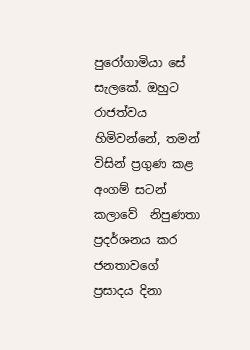පුරෝගාමියා සේ සැලකේ. ඔහුට රාජත්වය හිමිවන්නේ, තමන් විසින් ප්‍රගුණ කළ අංගම් සටන් කලාවේ  නිපුණතා ප්‍රදර්ශනය කර ජනතාවගේ ප්‍රසාදය දිනා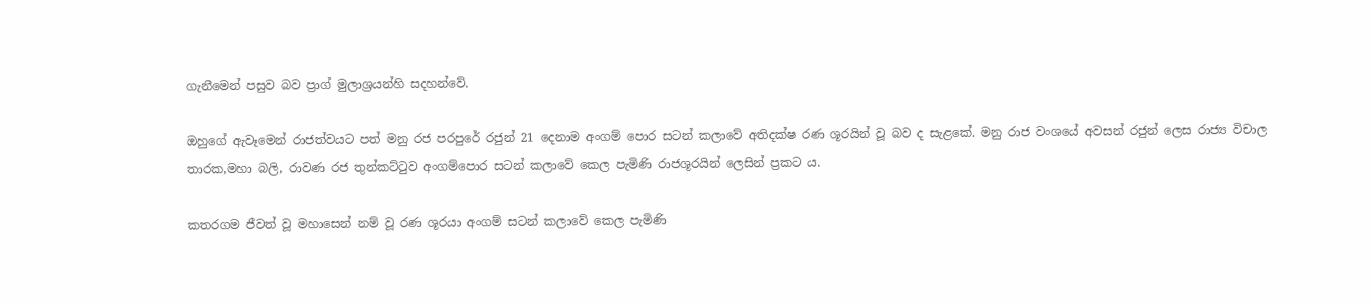ගැනීමෙන් පසුව බව ප්‍රාග් මුලාශ්‍රයන්හි සදහන්වේ.

ඔහුගේ ඇවෑමෙන් රාජත්වයට පත් මනු රජ පරපුරේ රජුන් 21 දෙනාම අංගම් පොර සටන් කලාවේ අතිදක්ෂ රණ ශූරයින් වූ බව ද සැළකේ. මනු රාජ වංශයේ අවසන් රජුන් ලෙස රාජ්‍ය විචාල තාරක,මහා බලි, රාවණ රජ තුන්කට්ටුව අංගම්පොර සටන් කලාවේ කෙල පැමිණි රාජශූරයින් ලෙසින් ප්‍රකට ය.

කතරගම ජීවත් වූ මහාසෙන් නම් වූ රණ ශූරයා අංගම් සටන් කලාවේ කෙල පැමිණි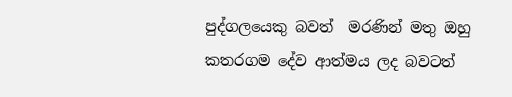පුද්ගලයෙකු බවත්  මරණින් මතු ඔහු කතරගම දේව ආත්මය ලද බවටත්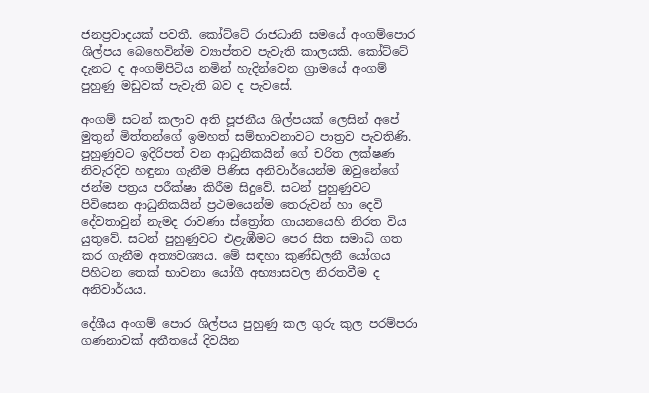ජනප්‍රවාදයක් පවතී. කෝට්ටේ රාජධානි සමයේ අංගම්පොර ශිල්පය බෙහෙවින්ම ව්‍යාප්තව පැවැති කාලයකි. කෝට්ටේ දැනට ද අංගම්පිටිය නමින් හැදින්වෙන ග්‍රාමයේ අංගම් පුහුණු මඩුවක් පැවැති බව ද පැවසේ.

අංගම් සටන් කලාව අති පූජනීය ශිල්පයක් ලෙසින් අපේ මුතුන් මිත්තන්ගේ ඉමහත් සම්භාවනාවට පාත්‍රව පැවතිණි. පුහුණුවට ඉදිරිපත් වන ආධුනිකයින් ගේ චරිත ලක්ෂණ නිවැරදිව හඳුනා ගැනීම පිණිස අනිවාර්යෙන්ම ඔවුනේගේ ජන්ම පත්‍රය පරීක්ෂා කිරීම සිදුවේ. සටන් පුහුණුවට පිවිසෙන ආධුනිකයින් ප්‍රථමයෙන්ම තෙරුවන් හා දෙවි දේවතාවුන් නැමද රාවණා ස්ත්‍රෝත ගායනයෙහි නිරත විය යුතුවේ. සටන් පුහුණුවට එළැඹීමට පෙර සිත සමාධි ගත කර ගැනීම අත්‍යවශ්‍යය. මේ සඳහා කුණ්ඩලනී යෝගය පිහිටන තෙක් භාවනා යෝගී අභ්‍යාසවල නිරතවීම ද අනිවාර්යය.

දේශීය අංගම් පොර ශිල්පය පුහුණු කල ගුරු කුල පරම්පරා ගණනාවක් අතීතයේ දිවයින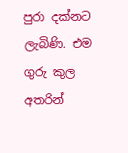පුරා දක්නට ලැබිණි. එම ගුරු කුල අතරින්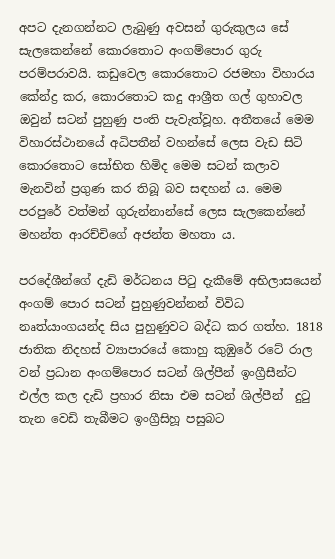අපට දැනගන්නට ලැබුණු අවසන් ගුරුකුලය සේ සැලකෙන්නේ කොරතොට අංගම්පොර ගුරු පරම්පරාවයි. කඩුවෙල කොරතොට රජමහා විහාරය කේන්ද්‍ර කර, කොරතොට කදු ආශ්‍රීත ගල් ගුහාවල ඔවුන් සටන් පුහුණු පංති පැවැත්වූහ. අතීතයේ මෙම විහාරස්ථානයේ අධිපතීන් වහන්සේ ලෙස වැඩ සිටි කොරතොට සෝභිත හිමිද මෙම සටන් කලාව මැනවින් ප්‍රගුණ කර තිබූ බව සඳහන් ය. මෙම පරපුරේ වත්මන් ගුරුන්නාන්සේ ලෙස සැලකෙන්නේ මහන්ත ආරච්චිගේ අජන්ත මහතා ය.

පරදේශීන්ගේ දැඩි මර්ධනය පිටු දැකීමේ අභිලාසයෙන් අංගම් පොර සටන් පුහුණුවන්නන් විවිධ නෘත්යාංගයන්ද සිය පුහුණුවට බද්ධ කර ගත්හ. 1818 ජාතික නිදහස් ව්‍යාපාරයේ කොහු කුඹුරේ රටේ රාල වන් ප්‍රධාන අංගම්පොර සටන් ශිල්පීන් ඉංග්‍රීසීන්ට එල්ල කල දැඩි ප්‍රහාර නිසා එම සටන් ශිල්පීන්  දුටු තැන වෙඩි තැබීමට ඉංග්‍රීසිහූ පසුබට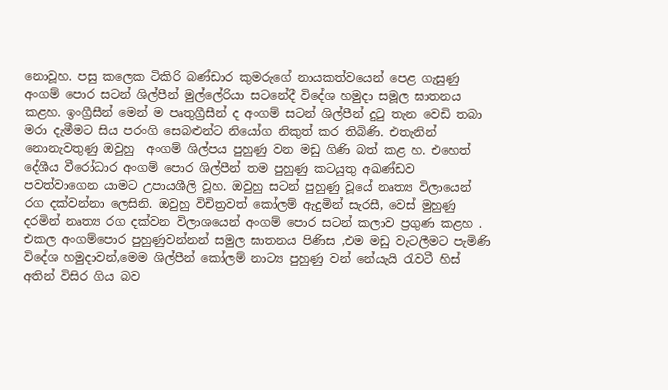නොවූහ. පසු කලෙක ටිකිරි බණ්ඩාර කුමරුගේ නායකත්වයෙන් පෙළ ගැසුණු අංගම් පොර සටන් ශිල්පීන් මුල්ලේරියා සටනේදී විදේශ හමුදා සමූල ඝාතනය කළහ. ඉංග්‍රීසීන් මෙන් ම පෘතුග්‍රීසීන් ද අංගම් සටන් ශිල්පීන් දුටු තැන වෙඩි තබා මරා දැමීමට සිය පරංගි සෙබළුන්ට නියෝග නිකුත් කර තිබිණි. එතැනින් නොනැවතුණු ඔවුහු  අංගම් ශිල්පය පුහුණු වන මඩු ගිණි බත් කළ හ. එහෙත් දේශීය වීරෝධාර අංගම් පොර ශිල්පීන් තම පුහුණු කටයුතු අඛණ්ඩව පවත්වාගෙන යාමට උපායශීලි වූහ. ඔවුහු සටන් පුහුණු වූයේ නෘත්‍ය විලායෙන් රග දක්වන්නා ලෙසිනි. ඔවුහු විචිත්‍රවත් කෝලම් ඇදුමින් සැරසී, වෙස් මුහුණු දරමින් නෘත්‍ය රග දක්වන විලාශයෙන් අංගම් පොර සටන් කලාව ප්‍රගුණ කළහ . එකල අංගම්පොර පුහුණුවන්නන් සමුල ඝාතනය පිණිස ,එම මඩු වැටලීමට පැමිණි විදේශ හමුදාවන්,මෙම ශිල්පීන් කෝලම් නාට්‍ය පුහුණු වන් නේයැයි රැවටී හිස් අතින් විසිර ගිය බව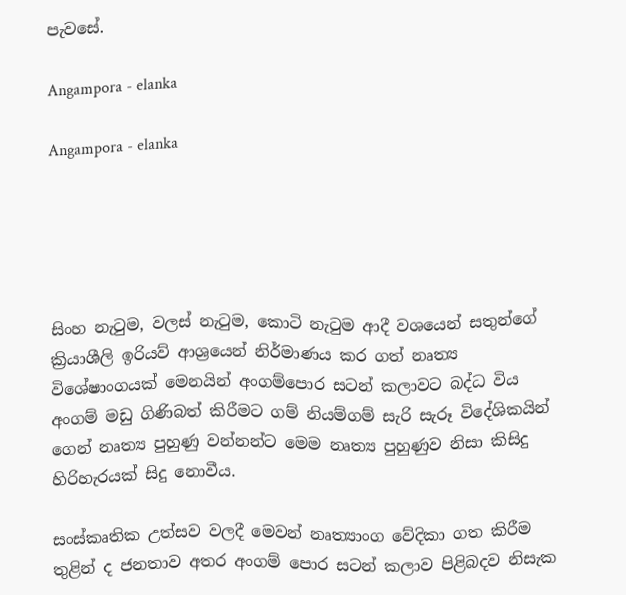පැවසේ.

Angampora - elanka

Angampora - elanka





සිංහ නැටුම, වලස් නැටුම, කොටි නැටුම ආදී වශයෙන් සතුන්ගේ ක්‍රියාශීලි ඉරියව් ආශ්‍රයෙන් නිර්මාණය කර ගත් නෘත්‍ය විශේෂාංගයක් මෙනයින් අංගම්පොර සටන් කලාවට බද්ධ විය අංගම් මඩු ගිණිබත් කිරීමට ගම් නියම්ගම් සැරි සැරූ විදේශිකයින් ගෙන් නෘත්‍ය පුහුණු වන්නන්ට මෙම නෘත්‍ය පුහුණුව නිසා කිසිදු හිරිහැරයක් සිදු නොවීය.

සංස්කෘතික උත්සව වලදී මෙවන් නෘත්‍යාංග වේදිකා ගත කිරීම තුළින් ද ජනතාව අතර අංගම් පොර සටන් කලාව පිළිබදව නිසැක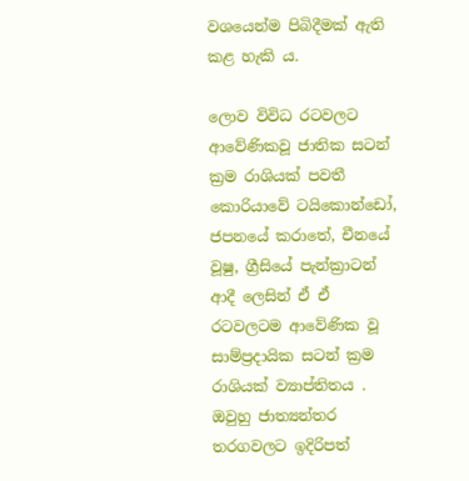වශයෙන්ම පිබිදීමක් ඇති කළ හැකි ය.

ලොව විවිධ රටවලට ආවේණිකවූ ජාතික සටන් ක්‍රම රාශියක් පවතී කොරියාවේ ටයිකොන්ඩෝ, ජපනයේ කරාතේ, චීනයේ වූෂු, ග්‍රීසියේ පැන්ක්‍රාටන් ආදී ලෙසින් ඒ ඒ රටවලටම ආවේණික වූ සාම්ප්‍රදායික සටන් ක්‍රම රාශියක් ව්‍යාප්තිතය . ඔවුහු ජාත්‍යන්තර තරගවලට ඉදිරිපත්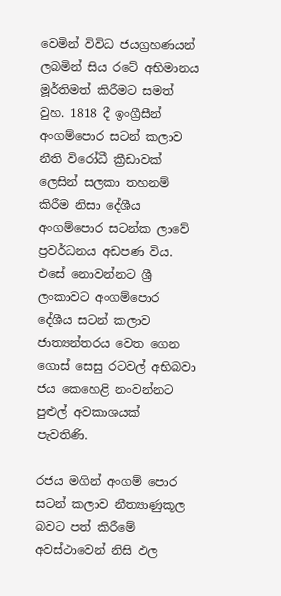වෙමින් විවිධ ජයග්‍රහණයන් ලබමින් සිය රටේ අභිමානය මූර්තිමත් කිරීමට සමත් වුහ. 1818 දී ඉංග්‍රීසීන් අංගම්පොර සටන් කලාව නීති විරෝධී ක්‍රීඩාවක් ලෙසින් සලකා තහනම් කිරීම නිසා දේශීය අංගම්පොර සටන්ක ලාවේ ප්‍රවර්ධනය අඩපණ විය. එසේ නොවන්නට ශ්‍රී ලංකාවට අංගම්පොර දේශීය සටන් කලාව ජාත්‍යන්තරය වෙත ගෙන ගොස් සෙසු රටවල් අභිබවා ජය කෙහෙළි නංවන්නට පුළුල් අවකාශයක් පැවතිණි.

රජය මගින් අංගම් පොර සටන් කලාව නීත්‍යාණුකූල බවට පත් කිරීමේ අවස්ථාවෙන් නිසි ඵල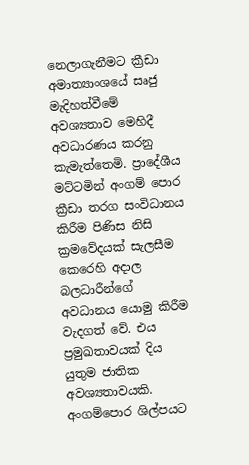නෙලාගැනීමට ක්‍රීඩා අමාත්‍යාංශයේ සෘජු මැදිහත්වීමේ අවශ්‍යතාව මෙහිදී අවධාරණය කරනු කැමැත්තෙමි. ප්‍රාදේශීය මට්ටමින් අංගම් පොර ක්‍රීඩා තරග සංවිධානය කිරීම පිණිස නිසි ක්‍රමවේදයක් සැලසීම  කෙරෙහි අදාල බලධාරීන්ගේ අවධානය යොමු කිරීම වැදගත් වේ. එය ප්‍රමුඛතාවයක් දිය යුතුම ජාතික අවශ්‍යතාවයකි. අංගම්පොර ශිල්පයට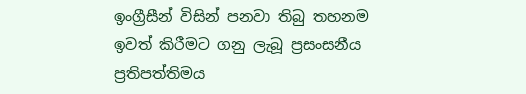ඉංග්‍රීසීන් විසින් පනවා තිබු තහනම ඉවත් කිරීමට ගනු ලැබූ ප්‍රසංසනීය  ප්‍රතිපත්තිමය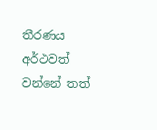තීරණය අර්ථවත් වන්නේ තත්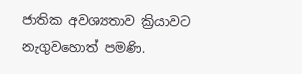ජාතික අවශ්‍යතාව ක්‍රියාවට නැගුවහොත් පමණි.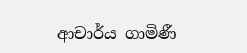ආචාර්ය ගාමිණී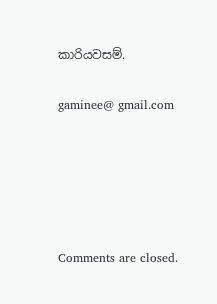කාරියවසම්.

gaminee@ gmail.com





Comments are closed.